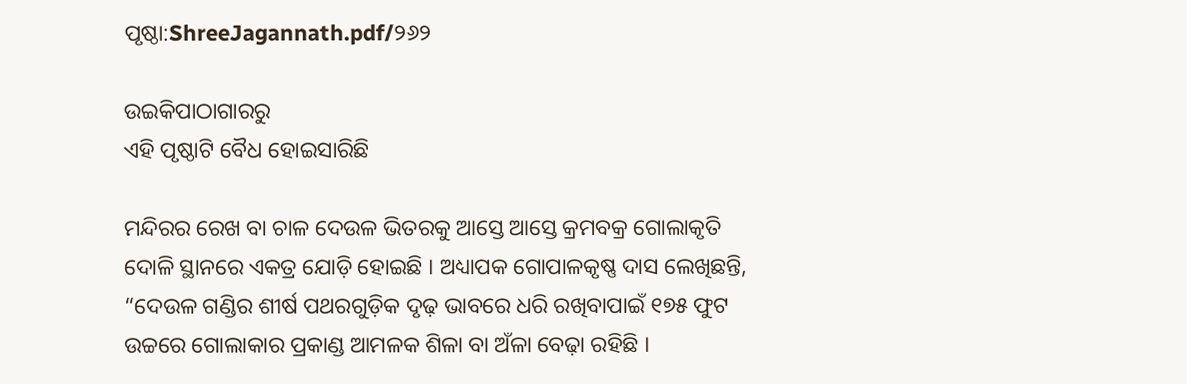ପୃଷ୍ଠା:ShreeJagannath.pdf/୨୬୨

ଉଇକିପାଠାଗାର‌ରୁ
ଏହି ପୃଷ୍ଠାଟି ବୈଧ ହୋଇସାରିଛି

ମନ୍ଦିରର ରେଖ ବା ଚାଳ ଦେଉଳ ଭିତରକୁ ଆସ୍ତେ ଆସ୍ତେ କ୍ରମବକ୍ର ଗୋଲାକୃତି ଦୋଳି ସ୍ଥାନରେ ଏକତ୍ର ଯୋଡ଼ି ହୋଇଛି । ଅଧ୍ୟାପକ ଗୋପାଳକୃଷ୍ଣ ଦାସ ଲେଖିଛନ୍ତି, “ଦେଉଳ ଗଣ୍ଡିର ଶୀର୍ଷ ପଥରଗୁଡ଼ିକ ଦୃଢ଼ ଭାବରେ ଧରି ରଖିବାପାଇଁ ୧୭୫ ଫୁଟ ଉଚ୍ଚରେ ଗୋଲାକାର ପ୍ରକାଣ୍ଡ ଆମଳକ ଶିଳା ବା ଅଁଳା ବେଢ଼ା ରହିଛି ।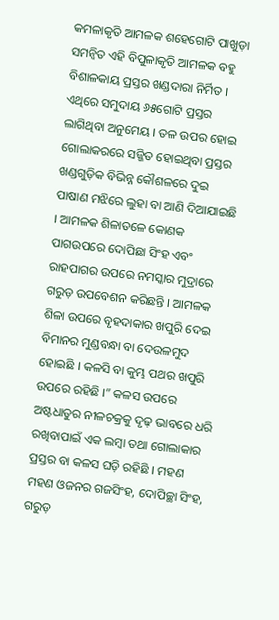କମଳାକୃତି ଆମଳକ ଶହେଗୋଟି ପାଖୁଡ଼ା ସମନ୍ବିତ ଏହି ବିପୁଳାକୃତି ଆମଳକ ବହୁ ବିଶାଳକାୟ ପ୍ରସ୍ତର ଖଣ୍ଡଦାରା ନିର୍ମିତ । ଏଥିରେ ସମୁଦାୟ ୬୫ଗୋଟି ପ୍ରସ୍ତର ଲାଗିଥିବା ଅନୁମେୟ । ତଳ ଉପର ହୋଇ ଗୋଲାକରରେ ସଜ୍ଜିତ ହୋଇଥିବା ପ୍ରସ୍ତର ଖଣ୍ଡଗୁଡ଼ିକ ବିଭିନ୍ନ କୌଶଳରେ ଦୁଇ ପାଷାଣ ମଝିରେ ଲୁହା ବା ଆଣି ଦିଆଯାଇଛି । ଆମଳକ ଶିଳାତଳେ କୋଣକ ପାଗଉପରେ ଦୋପିଛା ସିଂହ ଏବଂ ରାହପାଗର ଉପରେ ନମସ୍କାର ମୁଦ୍ରାରେ ଗରୁଡ଼ ଉପବେଶନ କରିଛନ୍ତି । ଆମଳକ ଶିଳା ଉପରେ ବୃହଦାକାର ଖପୁରି ଦେଇ ବିମାନର ମୁଣ୍ଡବନ୍ଧା ବା ଦେଉଳମୁଦ ହୋଇଛି । କଳସି ବା କୁମ୍ଭ ପଥର ଖପୁରି ଉପରେ ରହିଛି ।” କଳସ ଉପରେ ଅଷ୍ଟଧାତୁର ନୀଳଚକ୍ରକୁ ଦୃଢ଼ ଭାବରେ ଧରି ରଖିବାପାଇଁ ଏକ ଲମ୍ବା ତଥା ଗୋଲାକାର ପ୍ରସ୍ତର ବା କଳସ ଘଡ଼ି ରହିଛି । ମହଣ ମହଣ ଓଜନର ଗଜସିଂହ, ଦୋପିଚ୍ଛା ସିଂହ, ଗରୁଡ଼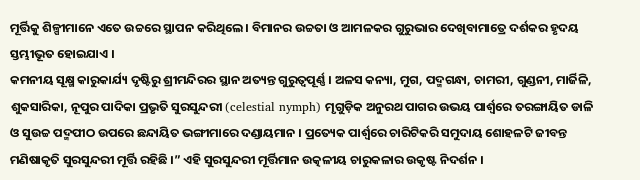ମୂର୍ତ୍ତିକୁ ଶିଳ୍ପୀମାନେ ଏତେ ଉଚ୍ଚରେ ସ୍ଥାପନ କରିଥିଲେ । ବିମାନର ଉଚ୍ଚତା ଓ ଆମଳକର ଗୁରୁଭାର ଦେଖିବାମାତ୍ରେ ଦର୍ଶକର ହୃଦୟ ସ୍ତମ୍ଭୀଭୂତ ହୋଇଯାଏ ।
କମନୀୟ ସୂକ୍ଷ୍ମ କାରୁକାର୍ଯ୍ୟ ଦୃଷ୍ଟିରୁ ଶ୍ରୀମନ୍ଦିରର ସ୍ଥାନ ଅତ୍ୟନ୍ତ ଗୁରୁତ୍ବପୂର୍ଣ୍ଣ । ଅଳସ କନ୍ୟା, ମୁଗ, ପଦ୍ମଗନ୍ଧା, ଚାମରୀ, ଗୁଣ୍ଡନୀ, ମାର୍ଜିଳି, ଶୁକସାରିକା, ନୂପୁର ପାଦିକା ପ୍ରଭୃତି ସୁରସୁନ୍ଦରୀ (celestial nymph) ମୃଗୁଡ଼ିକ ଅନୁରଥ ପାଗର ଉଭୟ ପାର୍ଶ୍ୱରେ ତରଙ୍ଗାୟିତ ଡାଳି ଓ ସୁଉଚ୍ଚ ପଦ୍ମପୀଠ ଉପରେ ଛନ୍ଦାୟିତ ଭଙ୍ଗୀମାରେ ଦଣ୍ଡାୟମାନ । ପ୍ରତ୍ୟେକ ପାର୍ଶ୍ୱରେ ଚାରିଟିକରି ସମୁଦାୟ ଶୋହଳଟି ଜୀବନ୍ତ ମଣିଷାକୃତି ସୁରସୁନ୍ଦରୀ ମୂର୍ତ୍ତି ରହିଛି ।” ଏହି ସୁରସୁନ୍ଦରୀ ମୂର୍ତ୍ତିମାନ ଉତ୍କଳୀୟ ଚାରୁକଳାର ଉକୃଷ୍ଟ ନିଦର୍ଶନ ।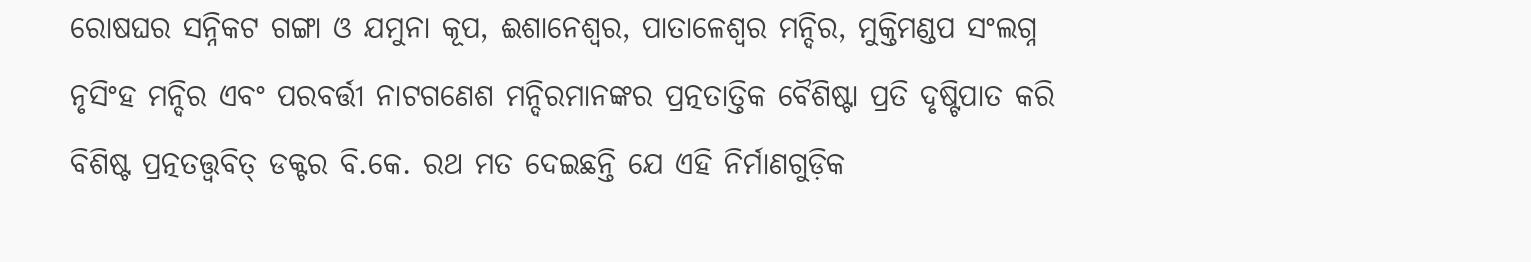ରୋଷଘର ସନ୍ନିକଟ ଗଙ୍ଗା ଓ ଯମୁନା କୂପ, ଈଶାନେଶ୍ବର, ପାତାଳେଶ୍ୱର ମନ୍ଦିର, ମୁକ୍ତିମଣ୍ଡପ ସଂଲଗ୍ନ ନୃସିଂହ ମନ୍ଦିର ଏବଂ ପରବର୍ତ୍ତୀ ନାଟଗଣେଶ ମନ୍ଦିରମାନଙ୍କର ପ୍ରତ୍ନତାତ୍ତିକ ବୈଶିଷ୍ଟା ପ୍ରତି ଦୃଷ୍ଟିପାତ କରି ବିଶିଷ୍ଟ ପ୍ରତ୍ନତତ୍ତ୍ୱବିତ୍ ଡକ୍ଟର ବି.କେ. ରଥ ମତ ଦେଇଛନ୍ତି ଯେ ଏହି ନିର୍ମାଣଗୁଡ଼ିକ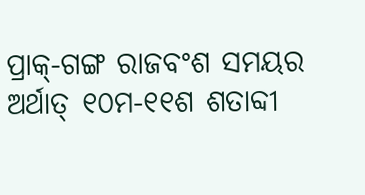ପ୍ରାକ୍-ଗଙ୍ଗ ରାଜବଂଶ ସମୟର ଅର୍ଥାତ୍ ୧୦ମ-୧୧ଶ ଶତାବ୍ଦୀ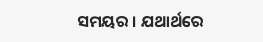ସମୟର । ଯଥାର୍ଥରେ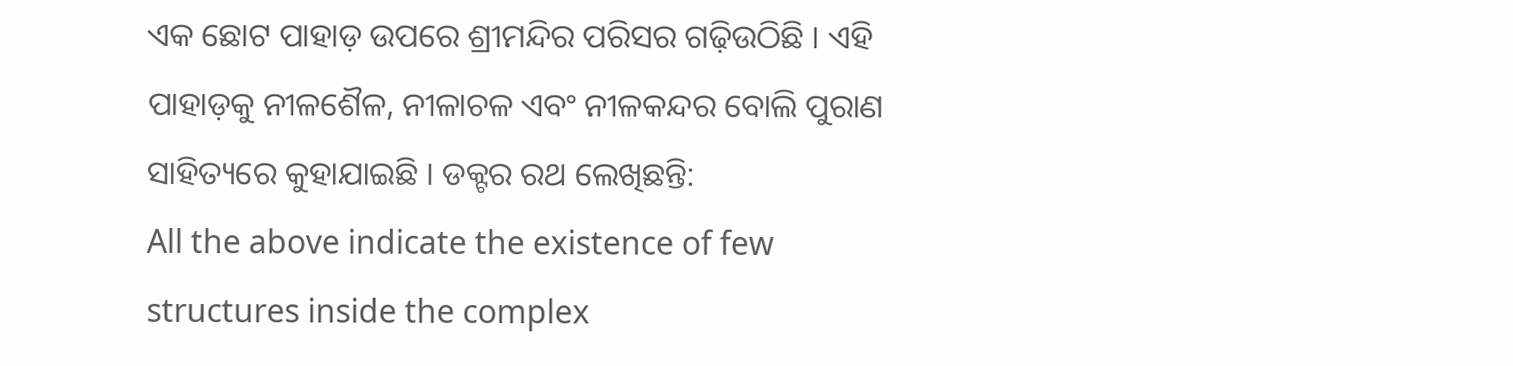ଏକ ଛୋଟ ପାହାଡ଼ ଉପରେ ଶ୍ରୀମନ୍ଦିର ପରିସର ଗଢ଼ିଉଠିଛି । ଏହି ପାହାଡ଼କୁ ନୀଳଶୈଳ, ନୀଳାଚଳ ଏବଂ ନୀଳକନ୍ଦର ବୋଲି ପୁରାଣ ସାହିତ୍ୟରେ କୁହାଯାଇଛି । ଡକ୍ଟର ରଥ ଲେଖିଛନ୍ତି:
All the above indicate the existence of few structures inside the complex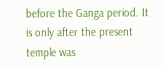before the Ganga period. It is only after the present temple was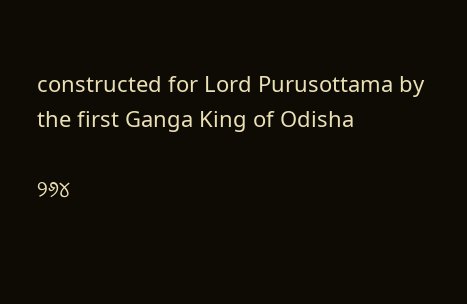constructed for Lord Purusottama by the first Ganga King of Odisha

୨୬୪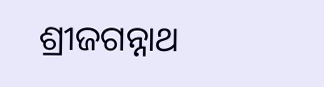ଶ୍ରୀଜଗନ୍ନାଥ